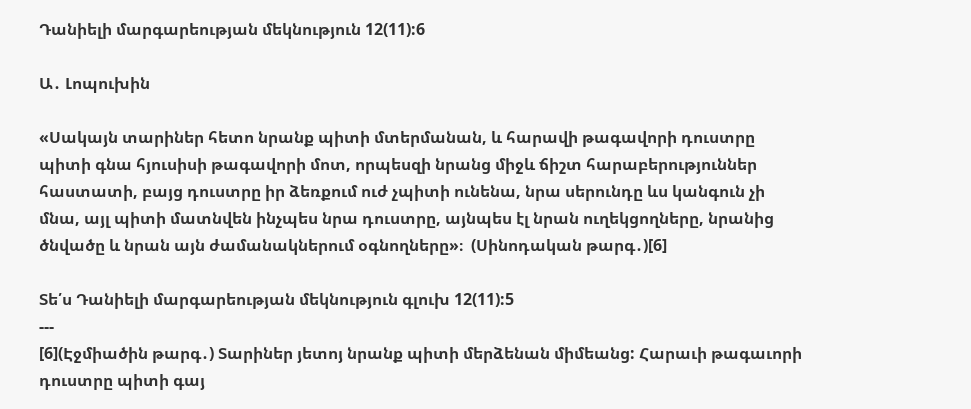Դանիելի մարգարեության մեկնություն 12(11):6

Ա․ Լոպուխին

«Սակայն տարիներ հետո նրանք պիտի մտերմանան, և հարավի թագավորի դուստրը պիտի գնա հյուսիսի թագավորի մոտ, որպեսզի նրանց միջև ճիշտ հարաբերություններ հաստատի, բայց դուստրը իր ձեռքում ուժ չպիտի ունենա, նրա սերունդը ևս կանգուն չի մնա, այլ պիտի մատնվեն ինչպես նրա դուստրը, այնպես էլ նրան ուղեկցողները, նրանից ծնվածը և նրան այն ժամանակներում օգնողները»։  (Սինոդական թարգ․)[6]

Տե՛ս Դանիելի մարգարեության մեկնություն գլուխ 12(11):5
---
[6](Էջմիածին թարգ․) Տարիներ յետոյ նրանք պիտի մերձենան միմեանց: Հարաւի թագաւորի դուստրը պիտի գայ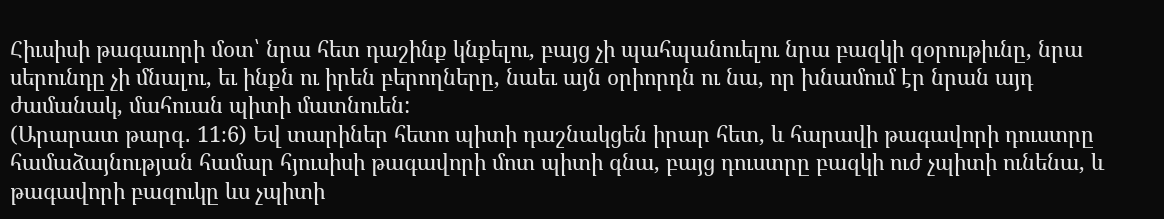Հիւսիսի թագաւորի մօտ՝ նրա հետ դաշինք կնքելու, բայց չի պահպանուելու նրա բազկի զօրութիւնը, նրա սերունդը չի մնալու, եւ ինքն ու իրեն բերողները, նաեւ այն օրիորդն ու նա, որ խնամում էր նրան այդ ժամանակ, մահուան պիտի մատնուեն:
(Արարատ թարգ․ 11։6) Եվ տարիներ հետո պիտի դաշնակցեն իրար հետ, և հարավի թագավորի դուստրը համաձայնության համար հյուսիսի թագավորի մոտ պիտի գնա, բայց դուստրը բազկի ուժ չպիտի ունենա, և թագավորի բազուկը ևս չպիտի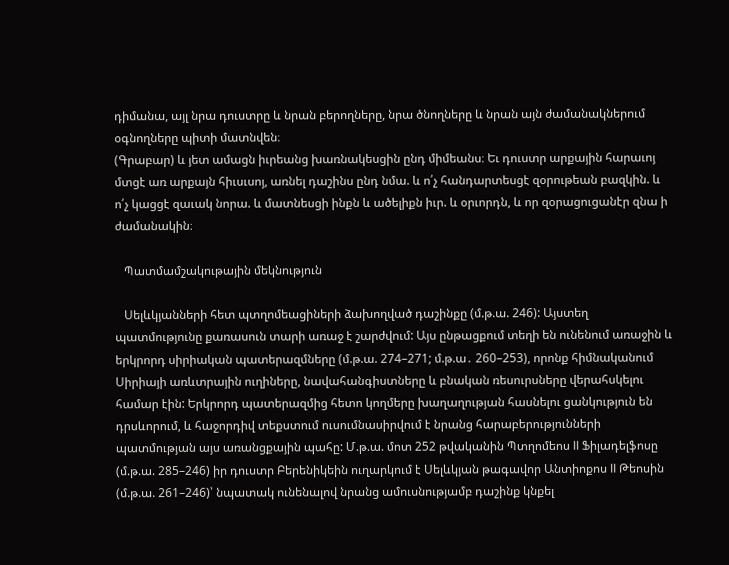դիմանա, այլ նրա դուստրը և նրան բերողները, նրա ծնողները և նրան այն ժամանակներում օգնողները պիտի մատնվեն։
(Գրաբար) և յետ ամացն իւրեանց խառնակեսցին ընդ միմեանս։ Եւ դուստր արքային հարաւոյ մտցէ առ արքայն հիւսւսոյ, առնել դաշինս ընդ նմա. և ո՛չ հանդարտեսցէ զօրութեան բազկին. և ո՛չ կացցէ զաւակ նորա. և մատնեսցի ինքն և ածելիքն իւր. և օրւորդն, և որ զօրացուցանէր զնա ի ժամանակին։

   Պատմամշակութային մեկնություն

   Սելևկյանների հետ պտղոմեացիների ձախողված դաշինքը (մ.թ.ա. 246): Այստեղ պատմությունը քառասուն տարի առաջ է շարժվում: Այս ընթացքում տեղի են ունենում առաջին և երկրորդ սիրիական պատերազմները (մ.թ.ա. 274–271; մ.թ.ա․ 260–253), որոնք հիմնականում Սիրիայի առևտրային ուղիները, նավահանգիստները և բնական ռեսուրսները վերահսկելու համար էին: Երկրորդ պատերազմից հետո կողմերը խաղաղության հասնելու ցանկություն են դրսևորում, և հաջորդիվ տեքստում ուսումնասիրվում է նրանց հարաբերությունների պատմության այս առանցքային պահը: Մ.թ.ա. մոտ 252 թվականին Պտղոմեոս II Ֆիլադելֆոսը (մ.թ.ա. 285–246) իր դուստր Բերենիկեին ուղարկում է Սելևկյան թագավոր Անտիոքոս II Թեոսին (մ.թ.ա. 261–246)՝ նպատակ ունենալով նրանց ամուսնությամբ դաշինք կնքել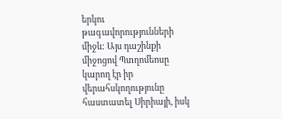երկու թագավորությունների միջև: Այս դաշինքի միջոցով Պտղոմեոսը կարող էր իր վերահսկողությունը հաստատել Սիրիայի, իսկ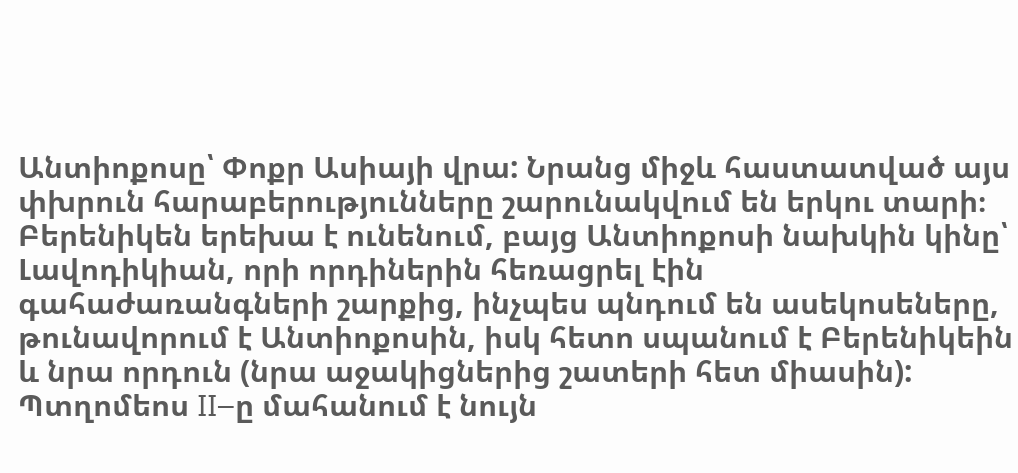Անտիոքոսը՝ Փոքր Ասիայի վրա: Նրանց միջև հաստատված այս փխրուն հարաբերությունները շարունակվում են երկու տարի։ Բերենիկեն երեխա է ունենում, բայց Անտիոքոսի նախկին կինը՝ Լավոդիկիան, որի որդիներին հեռացրել էին գահաժառանգների շարքից, ինչպես պնդում են ասեկոսեները, թունավորում է Անտիոքոսին, իսկ հետո սպանում է Բերենիկեին և նրա որդուն (նրա աջակիցներից շատերի հետ միասին): Պտղոմեոս II–ը մահանում է նույն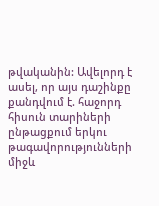թվականին: Ավելորդ է ասել, որ այս դաշինքը քանդվում է. հաջորդ հիսուն տարիների ընթացքում երկու թագավորությունների միջև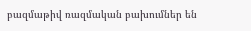բազմաթիվ ռազմական բախումներ են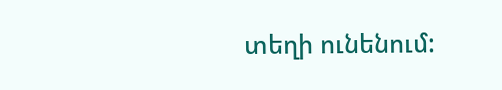տեղի ունենում: